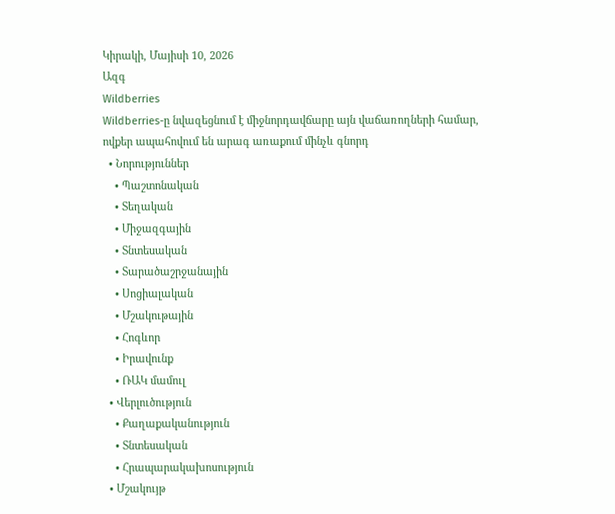Կիրակի, Մայիսի 10, 2026
Ազգ
Wildberries
Wildberries-ը նվազեցնում է միջնորդավճարը այն վաճառողների համար, ովքեր ապահովում են արագ առաքում մինչև գնորդ
  • Նորություններ
    • Պաշտոնական
    • Տեղական
    • Միջազգային
    • Տնտեսական
    • Տարածաշրջանային
    • Սոցիալական
    • Մշակութային
    • Հոգևոր
    • Իրավունք
    • ՌԱԿ մամուլ
  • Վերլուծություն
    • Քաղաքականություն
    • Տնտեսական
    • Հրապարակախոսություն
  • Մշակույթ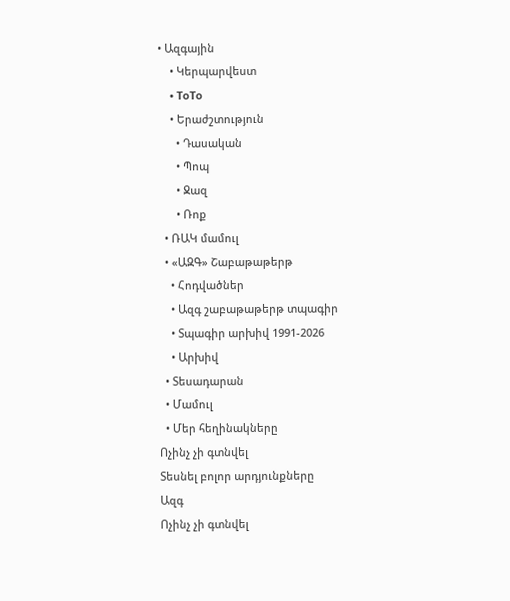• Ազգային
    • Կերպարվեստ
    • ToTo
    • Երաժշտություն
      • Դասական
      • Պոպ
      • Ջազ
      • Ռոք
  • ՌԱԿ մամուլ
  • «ԱԶԳ» Շաբաթաթերթ
    • Հոդվածներ
    • Ազգ շաբաթաթերթ տպագիր
    • Տպագիր արխիվ 1991-2026
    • Արխիվ
  • Տեսադարան
  • Մամուլ
  • Մեր հեղինակները
Ոչինչ չի գտնվել
Տեսնել բոլոր արդյունքները
Ազգ
Ոչինչ չի գտնվել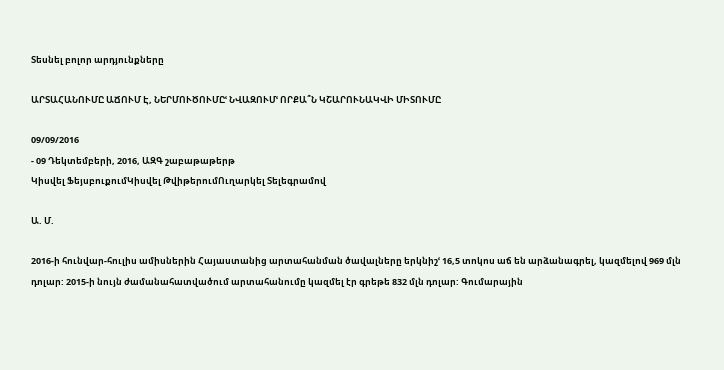Տեսնել բոլոր արդյունքները

ԱՐՏԱՀԱՆՈՒՄԸ ԱՃՈՒՄ Է, ՆԵՐՄՈՒԾՈՒՄԸՙ ՆՎԱԶՈՒՄՙ ՈՐՔԱ՞Ն ԿՇԱՐՈՒՆԱԿՎԻ ՄԻՏՈՒՄԸ

09/09/2016
- 09 Դեկտեմբերի, 2016, ԱԶԳ շաբաթաթերթ
Կիսվել ՖեյսբուքումԿիսվել ԹվիթերումՈւղարկել Տելեգրամով

Ա. Մ.

2016-ի հունվար-հուլիս ամիսներին Հայաստանից արտահանման ծավալները երկնիշՙ 16,5 տոկոս աճ են արձանագրել, կազմելով 969 մլն դոլար: 2015-ի նույն ժամանահատվածում արտահանումը կազմել էր գրեթե 832 մլն դոլար: Գումարային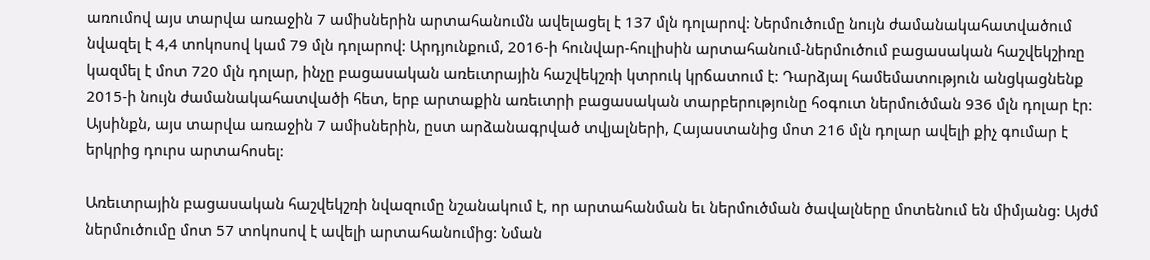առումով այս տարվա առաջին 7 ամիսներին արտահանումն ավելացել է 137 մլն դոլարով: Ներմուծումը նույն ժամանակահատվածում նվազել է 4,4 տոկոսով կամ 79 մլն դոլարով: Արդյունքում, 2016-ի հունվար-հուլիսին արտահանում-ներմուծում բացասական հաշվեկշիռը կազմել է մոտ 720 մլն դոլար, ինչը բացասական առեւտրային հաշվեկշռի կտրուկ կրճատում է: Դարձյալ համեմատություն անցկացնենք 2015-ի նույն ժամանակահատվածի հետ, երբ արտաքին առեւտրի բացասական տարբերությունը հօգուտ ներմուծման 936 մլն դոլար էր: Այսինքն, այս տարվա առաջին 7 ամիսներին, ըստ արձանագրված տվյալների, Հայաստանից մոտ 216 մլն դոլար ավելի քիչ գումար է երկրից դուրս արտահոսել:

Առեւտրային բացասական հաշվեկշռի նվազումը նշանակում է, որ արտահանման եւ ներմուծման ծավալները մոտենում են միմյանց: Այժմ ներմուծումը մոտ 57 տոկոսով է ավելի արտահանումից: Նման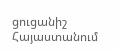ցուցանիշ Հայաստանում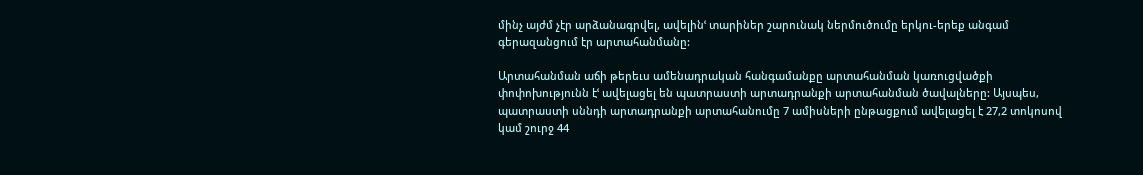մինչ այժմ չէր արձանագրվել, ավելինՙ տարիներ շարունակ ներմուծումը երկու-երեք անգամ գերազանցում էր արտահանմանը:

Արտահանման աճի թերեւս ամենադրական հանգամանքը արտահանման կառուցվածքի փոփոխությունն էՙ ավելացել են պատրաստի արտադրանքի արտահանման ծավալները: Այսպես, պատրաստի սննդի արտադրանքի արտահանումը 7 ամիսների ընթացքում ավելացել է 27,2 տոկոսով կամ շուրջ 44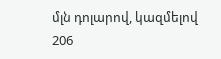մլն դոլարով, կազմելով 206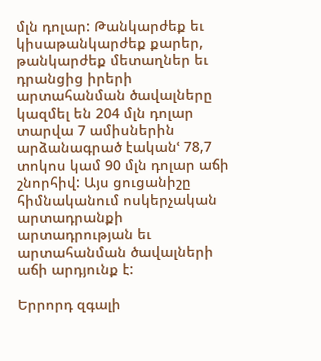մլն դոլար: Թանկարժեք եւ կիսաթանկարժեք քարեր, թանկարժեք մետաղներ եւ դրանցից իրերի արտահանման ծավալները կազմել են 204 մլն դոլար տարվա 7 ամիսներին արձանագրած էականՙ 78,7 տոկոս կամ 90 մլն դոլար աճի շնորհիվ: Այս ցուցանիշը հիմնականում ոսկերչական արտադրանքի արտադրության եւ արտահանման ծավալների աճի արդյունք է:

Երրորդ զգալի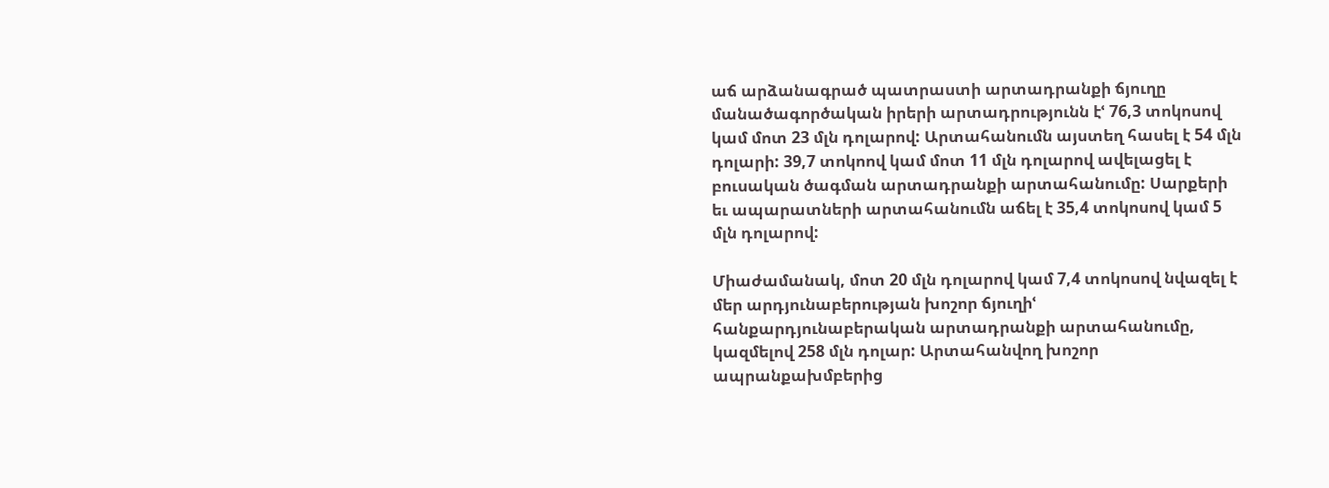աճ արձանագրած պատրաստի արտադրանքի ճյուղը մանածագործական իրերի արտադրությունն էՙ 76,3 տոկոսով կամ մոտ 23 մլն դոլարով: Արտահանումն այստեղ հասել է 54 մլն դոլարի: 39,7 տոկոով կամ մոտ 11 մլն դոլարով ավելացել է բուսական ծագման արտադրանքի արտահանումը: Սարքերի եւ ապարատների արտահանումն աճել է 35,4 տոկոսով կամ 5 մլն դոլարով:

Միաժամանակ, մոտ 20 մլն դոլարով կամ 7,4 տոկոսով նվազել է մեր արդյունաբերության խոշոր ճյուղիՙ հանքարդյունաբերական արտադրանքի արտահանումը, կազմելով 258 մլն դոլար: Արտահանվող խոշոր ապրանքախմբերից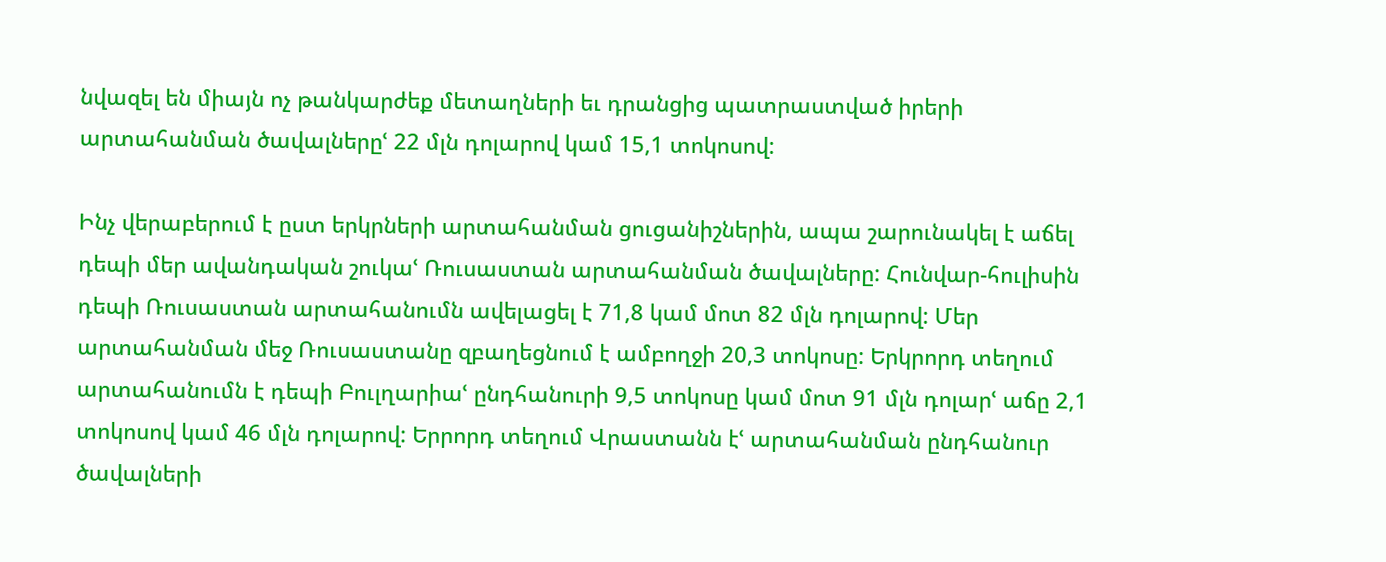նվազել են միայն ոչ թանկարժեք մետաղների եւ դրանցից պատրաստված իրերի արտահանման ծավալներըՙ 22 մլն դոլարով կամ 15,1 տոկոսով:

Ինչ վերաբերում է ըստ երկրների արտահանման ցուցանիշներին, ապա շարունակել է աճել դեպի մեր ավանդական շուկաՙ Ռուսաստան արտահանման ծավալները: Հունվար-հուլիսին դեպի Ռուսաստան արտահանումն ավելացել է 71,8 կամ մոտ 82 մլն դոլարով: Մեր արտահանման մեջ Ռուսաստանը զբաղեցնում է ամբողջի 20,3 տոկոսը: Երկրորդ տեղում արտահանումն է դեպի Բուլղարիաՙ ընդհանուրի 9,5 տոկոսը կամ մոտ 91 մլն դոլարՙ աճը 2,1 տոկոսով կամ 46 մլն դոլարով: Երրորդ տեղում Վրաստանն էՙ արտահանման ընդհանուր ծավալների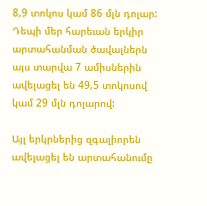8,9 տոկոս կամ 86 մլն դոլար: Դեպի մեր հարեւան երկիր արտահանման ծավալներն այս տարվա 7 ամիսներին ավելացել են 49,5 տոկոսով կամ 29 մլն դոլարով:

Այլ երկրներից զգալիորեն ավելացել են արտահանումը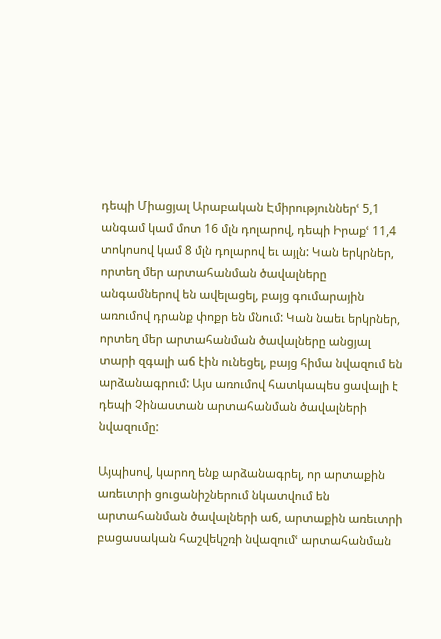դեպի Միացյալ Արաբական Էմիրություններՙ 5,1 անգամ կամ մոտ 16 մլն դոլարով, դեպի Իրաքՙ 11,4 տոկոսով կամ 8 մլն դոլարով եւ այլն: Կան երկրներ, որտեղ մեր արտահանման ծավալները անգամներով են ավելացել, բայց գումարային առումով դրանք փոքր են մնում: Կան նաեւ երկրներ, որտեղ մեր արտահանման ծավալները անցյալ տարի զգալի աճ էին ունեցել, բայց հիմա նվազում են արձանագրում: Այս առումով հատկապես ցավալի է դեպի Չինաստան արտահանման ծավալների նվազումը:

Այպիսով, կարող ենք արձանագրել, որ արտաքին առեւտրի ցուցանիշներում նկատվում են արտահանման ծավալների աճ, արտաքին առեւտրի բացասական հաշվեկշռի նվազումՙ արտահանման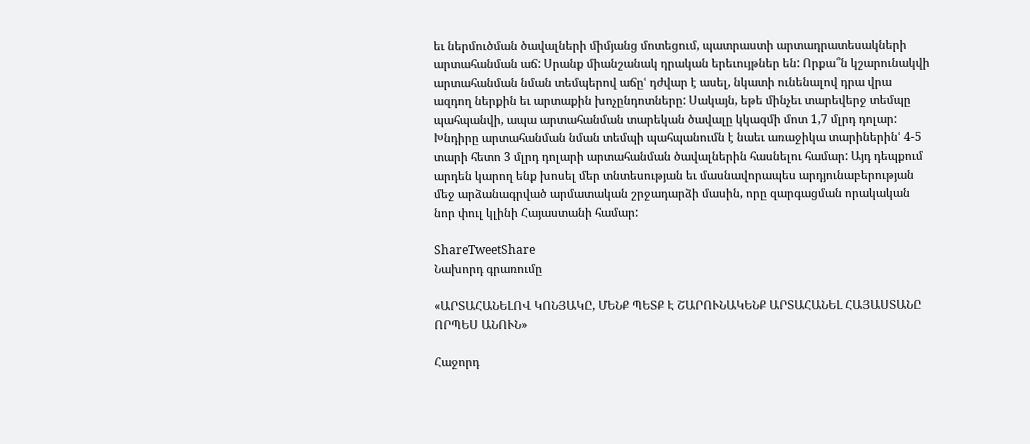եւ ներմուծման ծավալների միմյանց մոտեցում, պատրաստի արտադրատեսակների արտահանման աճ: Սրանք միանշանակ դրական երեւույթներ են: Որքա՞ն կշարունակվի արտահանման նման տեմպերով աճըՙ դժվար է ասել, նկատի ունենալով դրա վրա ազդող ներքին եւ արտաքին խոչընդոտները: Սակայն, եթե մինչեւ տարեվերջ տեմպը պահպանվի, ապա արտահանման տարեկան ծավալը կկազմի մոտ 1,7 մլրդ դոլար: Խնդիրը արտահանման նման տեմպի պահպանումն է նաեւ առաջիկա տարիներինՙ 4-5 տարի հետո 3 մլրդ դոլարի արտահանման ծավալներին հասնելու համար: Այդ դեպքում արդեն կարող ենք խոսել մեր տնտեսության եւ մասնավորապես արդյունաբերության մեջ արձանագրված արմատական շրջադարձի մասին, որը զարգացման որակական նոր փուլ կլինի Հայաստանի համար:

ShareTweetShare
Նախորդ գրառումը

«ԱՐՏԱՀԱՆԵԼՈՎ ԿՈՆՅԱԿԸ, ՄԵՆՔ ՊԵՏՔ Է ՇԱՐՈՒՆԱԿԵՆՔ ԱՐՏԱՀԱՆԵԼ ՀԱՅԱՍՏԱՆԸ ՈՐՊԵՍ ԱՆՈՒՆ»

Հաջորդ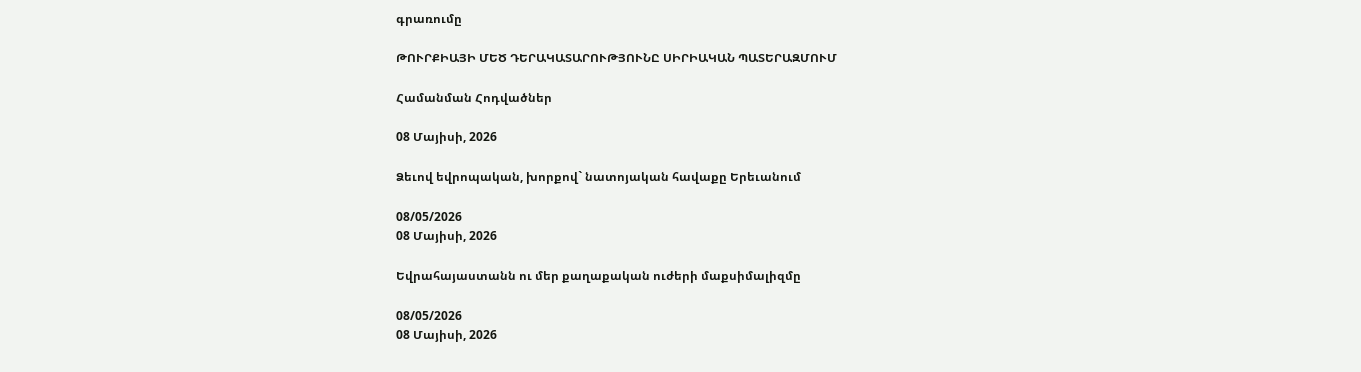գրառումը

ԹՈՒՐՔԻԱՅԻ ՄԵԾ ԴԵՐԱԿԱՏԱՐՈՒԹՅՈՒՆԸ ՍԻՐԻԱԿԱՆ ՊԱՏԵՐԱԶՄՈՒՄ

Համանման Հոդվածներ

08 Մայիսի, 2026

Ձեւով եվրոպական, խորքով` նատոյական հավաքը Երեւանում

08/05/2026
08 Մայիսի, 2026

Եվրահայաստանն ու մեր քաղաքական ուժերի մաքսիմալիզմը

08/05/2026
08 Մայիսի, 2026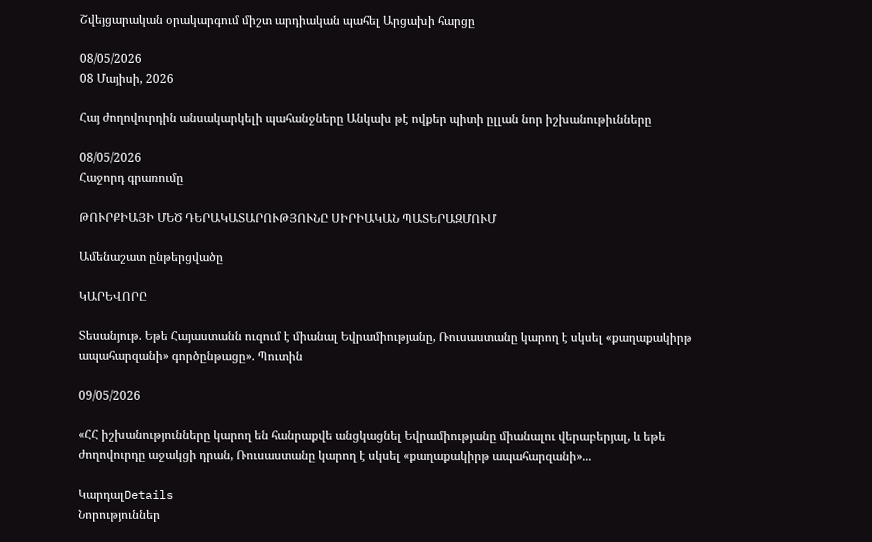Շվեյցարական օրակարգում միշտ արդիական պահել Արցախի հարցը

08/05/2026
08 Մայիսի, 2026

Հայ ժողովուրդին անսակարկելի պահանջները Անկախ թէ ովքեր պիտի ըլլան նոր իշխանութիւնները

08/05/2026
Հաջորդ գրառումը

ԹՈՒՐՔԻԱՅԻ ՄԵԾ ԴԵՐԱԿԱՏԱՐՈՒԹՅՈՒՆԸ ՍԻՐԻԱԿԱՆ ՊԱՏԵՐԱԶՄՈՒՄ

Ամենաշատ ընթերցվածը

ԿԱՐԵՎՈՐԸ

Տեսանյութ. Եթե Հայաստանն ուզում է միանալ Եվրամիությանը, Ռուսաստանը կարող է սկսել «քաղաքակիրթ ապահարզանի» գործընթացը». Պուտին

09/05/2026

«ՀՀ իշխանությունները կարող են հանրաքվե անցկացնել Եվրամիությանը միանալու վերաբերյալ, և եթե ժողովուրդը աջակցի դրան, Ռուսաստանը կարող է սկսել «քաղաքակիրթ ապահարզանի»...

ԿարդալDetails
Նորություններ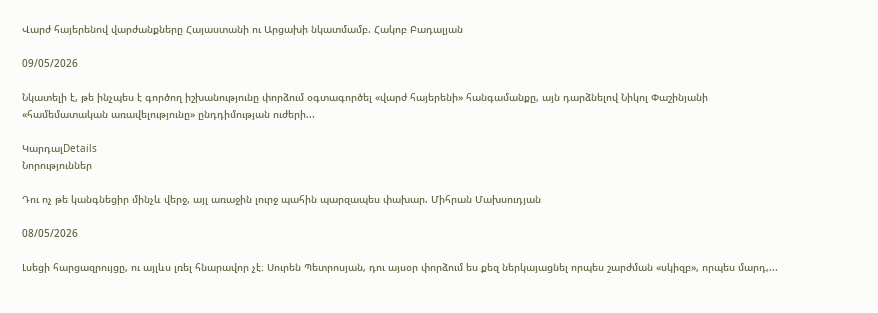Վարժ հայերենով վարժանքները Հայաստանի ու Արցախի նկատմամբ. Հակոբ Բադալյան

09/05/2026

Նկատելի է, թե ինչպես է գործող իշխանությունը փորձում օգտագործել «վարժ հայերենի» հանգամանքը, այն դարձնելով Նիկոլ Փաշինյանի «համեմատական առավելությունը» ընդդիմության ուժերի...

ԿարդալDetails
Նորություններ

Դու ոչ թե կանգնեցիր մինչև վերջ, այլ առաջին լուրջ պահին պարզապես փախար. Միհրան Մախսուդյան

08/05/2026

Լսեցի հարցազրույցը, ու այլևս լռել հնարավոր չէ։ Սուրեն Պետրոսյան, դու այսօր փորձում ես քեզ ներկայացնել որպես շարժման «սկիզբ», որպես մարդ,...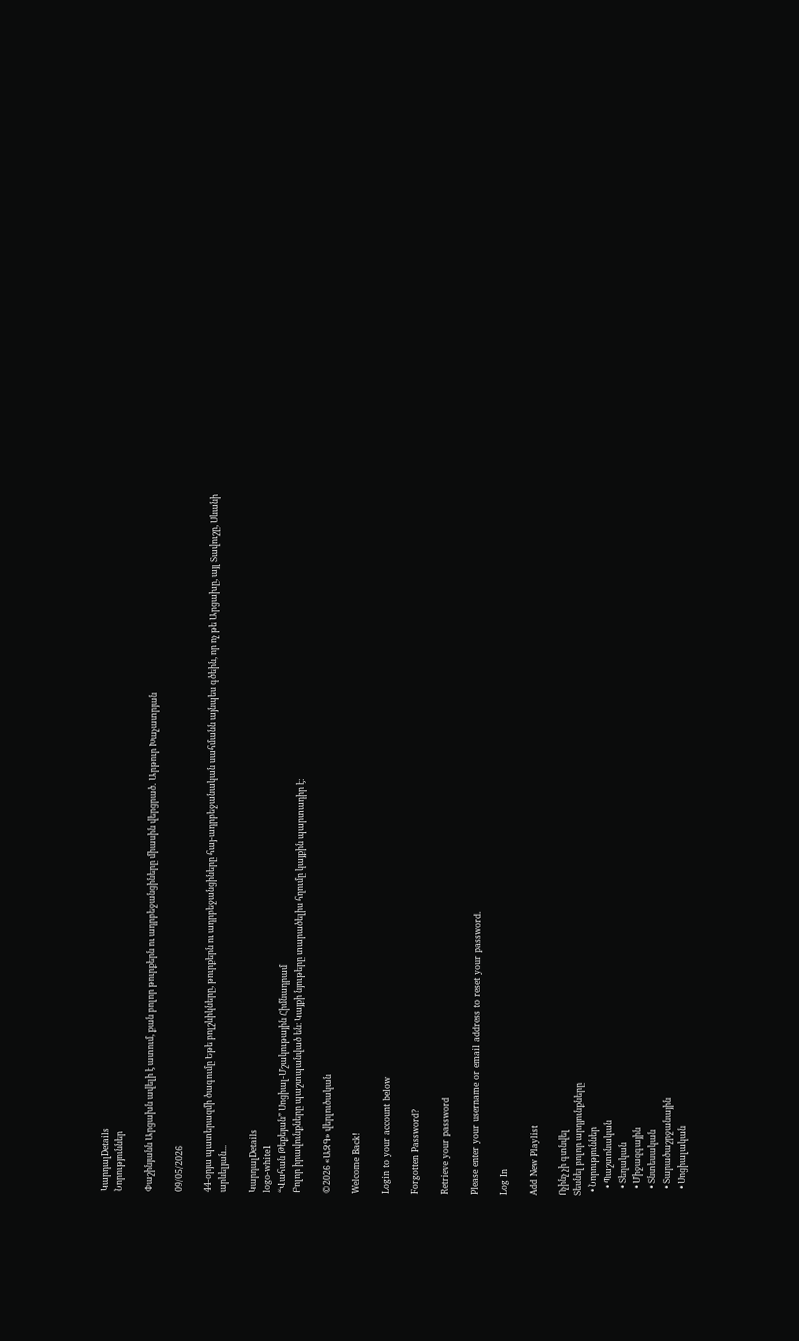ԿարդալDetails
Նորություններ

Փաշինյանն Արցախն ավելի է ատում, քան բոլոր թուրքերն ու ադրբեջանցիները միասին վերցրած․ Արթուր Խաչատրյան

09/05/2026

44-օրյա պատերազմի ծագումը Եթե բոլշևիկները, թուրքերն ու ադրբեջանցիները հայ-ադրբեջանական սահմանն այնպես գծեին, որ ոչ թե Արցախը, այլ Տավուշը, Սևանի արևելյան...

ԿարդալDetails
logo-white1
“Վահան Թեքեյան” Սոցիալ-Մշակութային Հիմնադրամ
Բոլոր իրավունքները պաշտպանված են։ Կայքի նյութերը տարածելիս հղումը կայքին պարտադիր է։

©2026 «ԱԶԳ» վերլուծական

Welcome Back!

Login to your account below

Forgotten Password?

Retrieve your password

Please enter your username or email address to reset your password.

Log In

Add New Playlist

Ոչինչ չի գտնվել
Տեսնել բոլոր արդյունքները
  • Նորություններ
    • Պաշտոնական
    • Տեղական
    • Միջազգային
    • Տնտեսական
    • Տարածաշրջանային
    • Սոցիալական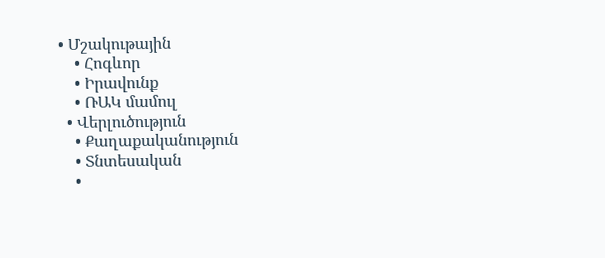• Մշակութային
    • Հոգևոր
    • Իրավունք
    • ՌԱԿ մամուլ
  • Վերլուծություն
    • Քաղաքականություն
    • Տնտեսական
    •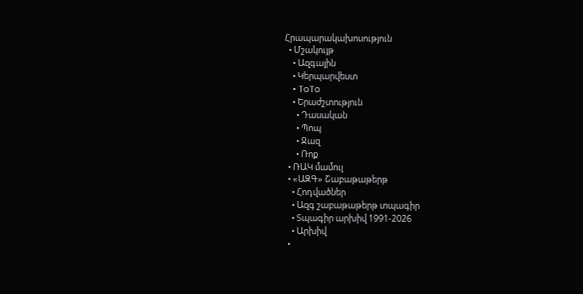Հրապարակախոսություն
  • Մշակույթ
    • Ազգային
    • Կերպարվեստ
    • ToTo
    • Երաժշտություն
      • Դասական
      • Պոպ
      • Ջազ
      • Ռոք
  • ՌԱԿ մամուլ
  • «ԱԶԳ» Շաբաթաթերթ
    • Հոդվածներ
    • Ազգ շաբաթաթերթ տպագիր
    • Տպագիր արխիվ 1991-2026
    • Արխիվ
  •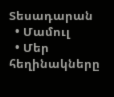Տեսադարան
  • Մամուլ
  • Մեր հեղինակները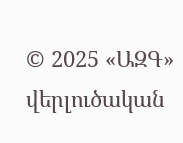© 2025 «ԱԶԳ» վերլուծական